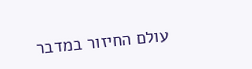עולם החיזור במדבר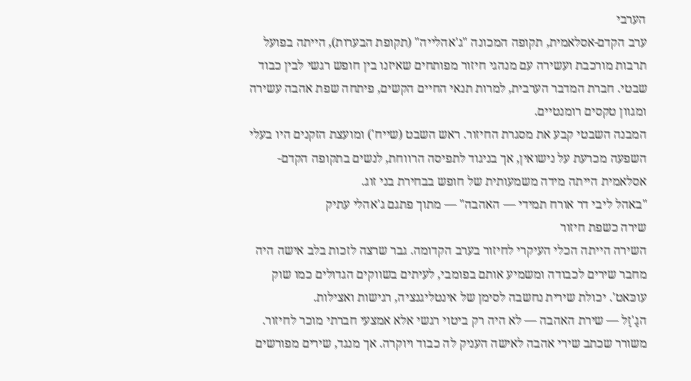הערבי
ערב הקדם-אסלאמית, תקופה המכונה "ג'אהלייה" (תקופת הבערות), הייתה בפועל תרבות מורכבת ועשירה עם מנהגי חיזור מפותחים שאיזנו בין חופש רגשי לבין כבוד שבטי. חברת המדבר הערבית, למרות תנאי החיים הקשים, פיתחה שפת אהבה עשירה ומגוון טקסים רומנטיים.
המבנה השבטי קבע את מסגרת החיזור. ראש השבט (שייח') ומועצת הזקנים היו בעלי השפעה מכרעת על נישואין, אך בניגוד לתפיסה הרווחת, לנשים בתקופה הקדם-אסלאמית הייתה מידה משמעותית של חופש בבחירת בני זוג.
"באהל ליבי דר אורח תמידי — האהבה" — מתוך פתגם ג'אהלי עתיק
שירה כשפת חיזור
השירה הייתה הכלי העיקרי לחיזור בערב הקדומה. גבר שרצה לזכות בלב אישה היה מחבר שירים לכבודה ומשמיע אותם בפומבי, לעיתים בשווקים הגדולים כמו שוק עוכּאט'. יכולת שירית נחשבה לסימן של אינטליגנציה, רגישות ואצילות.
הגַ'זַל — שירת האהבה — לא היה רק ביטוי רגשי אלא אמצעי חברתי מוכר לחיזור. משורר שכתב שירי אהבה לאישה העניק לה כבוד ויוקרה. אך מנגד, שירים מפורשים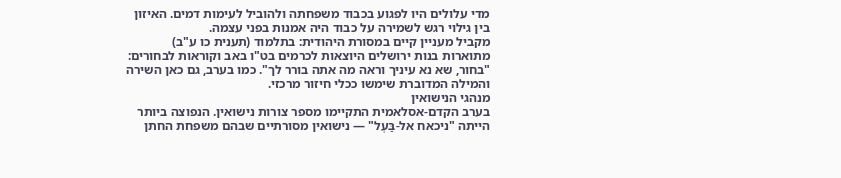מדי עלולים היו לפגוע בכבוד משפחתה ולהוביל לעימות דמים. האיזון בין גילוי רגש לשמירה על כבוד היה אמנות בפני עצמה.
מקביל מעניין קיים במסורת היהודית: בתלמוד (תענית כו ע"ב) מתוארות בנות ירושלים היוצאות לכרמים בט"ו באב וקוראות לבחורים: "בחור, שא נא עיניך וראה מה אתה בורר לך". כמו בערב, גם כאן השירה והמילה המדוברת שימשו ככלי חיזור מרכזי.
מנהגי הנישואין
בערב הקדם-אסלאמית התקיימו מספר צורות נישואין. הנפוצה ביותר הייתה "ניכאח אל-בַּעְל" — נישואין מסורתיים שבהם משפחת החתן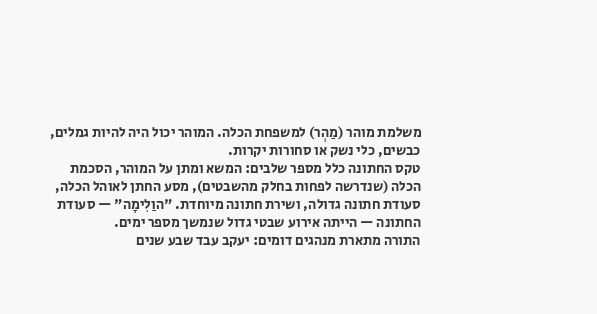משלמת מוהר (מַהְר) למשפחת הכלה. המוהר יכול היה להיות גמלים, כבשים, כלי נשק או סחורות יקרות.
טקס החתונה כלל מספר שלבים: המשא ומתן על המוהר, הסכמת הכלה (שנדרשה לפחות בחלק מהשבטים), מסע החתן לאוהל הכלה, סעודת חתונה גדולה, ושירת חתונה מיוחדת. "הוַלִימָה" — סעודת החתונה — הייתה אירוע שבטי גדול שנמשך מספר ימים.
התורה מתארת מנהגים דומים: יעקב עבד שבע שנים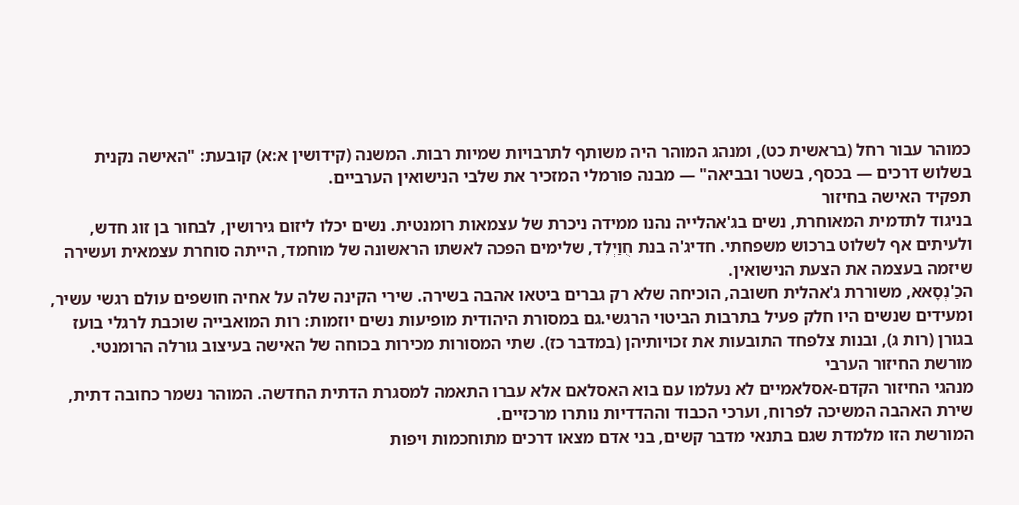כמוהר עבור רחל (בראשית כט), ומנהג המוהר היה משותף לתרבויות שמיות רבות. המשנה (קידושין א:א) קובעת: "האישה נקנית בשלוש דרכים — בכסף, בשטר ובביאה" — מבנה פורמלי המזכיר את שלבי הנישואין הערביים.
תפקיד האישה בחיזור
בניגוד לתדמית המאוחרת, נשים בג'אהלייה נהנו ממידה ניכרת של עצמאות רומנטית. נשים יכלו ליזום גירושין, לבחור בן זוג חדש, ולעיתים אף לשלוט ברכוש משפחתי. חדיג'ה בנת חֻוַיְלִד, שלימים הפכה לאשתו הראשונה של מוחמד, הייתה סוחרת עצמאית ועשירה שיזמה בעצמה את הצעת הנישואין.
הכַ'נְסָאא, משוררת ג'אהלית חשובה, הוכיחה שלא רק גברים ביטאו אהבה בשירה. שירי הקינה שלה על אחיה חושפים עולם רגשי עשיר, ומעידים שנשים היו חלק פעיל בתרבות הביטוי הרגשי.גם במסורת היהודית מופיעות נשים יוזמות: רות המואבייה שוכבת לרגלי בועז בגורן (רות ג), ובנות צלפחד התובעות את זכויותיהן (במדבר כז). שתי המסורות מכירות בכוחה של האישה בעיצוב גורלה הרומנטי.
מורשת החיזור הערבי
מנהגי החיזור הקדם-אסלאמיים לא נעלמו עם בוא האסלאם אלא עברו התאמה למסגרת הדתית החדשה. המוהר נשמר כחובה דתית, שירת האהבה המשיכה לפרוח, וערכי הכבוד וההדדיות נותרו מרכזיים.
המורשת הזו מלמדת שגם בתנאי מדבר קשים, בני אדם מצאו דרכים מתוחכמות ויפות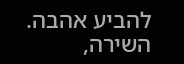להביע אהבה. השירה,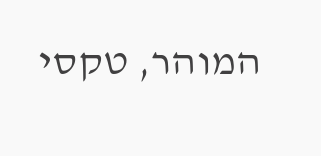המוהר, טקסי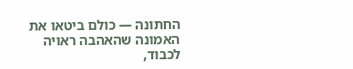החתונה — כולם ביטאו את האמונה שהאהבה ראויה לכבוד,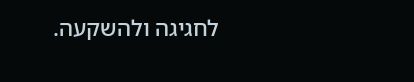לחגיגה ולהשקעה.